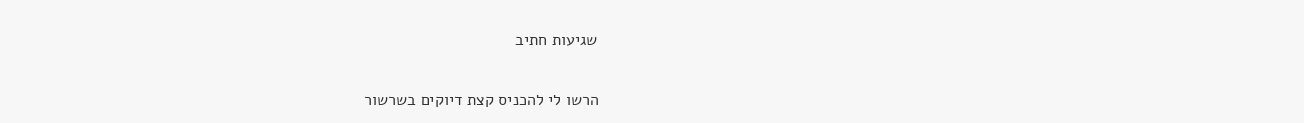שגיעות חתיב

הרשו לי להכניס קצת דיוקים בשרשור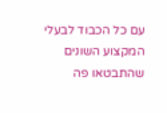עם כל הכבוד לבעלי המקצוע השונים שהתבטאו פה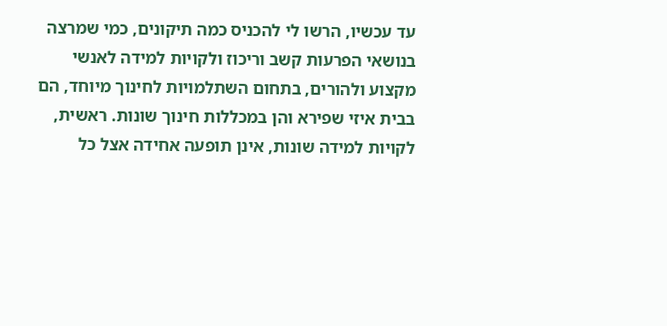עד עכשיו, הרשו לי להכניס כמה תיקונים, כמי שמרצה בנושאי הפרעות קשב וריכוז ולקויות למידה לאנשי מקצוע ולהורים, בתחום השתלמויות לחינוך מיוחד, הם בבית איזי שפירא והן במכללות חינוך שונות. ראשית, לקויות למידה שונות, אינן תופעה אחידה אצל כל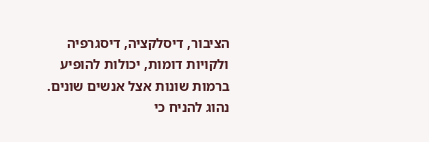הציבור, דיסלקציה, דיסגרפיה ולקויות דומות, יכולות להופיע ברמות שונות אצל אנשים שונים. נהוג להניח כי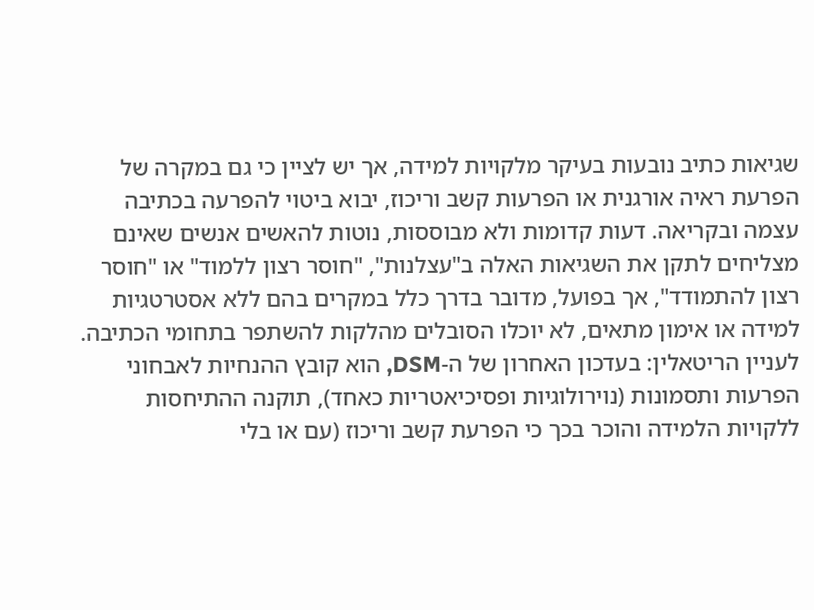שגיאות כתיב נובעות בעיקר מלקויות למידה, אך יש לציין כי גם במקרה של הפרעת ראיה אורגנית או הפרעות קשב וריכוז, יבוא ביטוי להפרעה בכתיבה עצמה ובקריאה. דעות קדומות ולא מבוססות, נוטות להאשים אנשים שאינם מצליחים לתקן את השגיאות האלה ב"עצלנות", "חוסר רצון ללמוד" או "חוסר רצון להתמודד", אך בפועל, מדובר בדרך כלל במקרים בהם ללא אסטרטגיות למידה או אימון מתאים, לא יוכלו הסובלים מהלקות להשתפר בתחומי הכתיבה. לעניין הריטאלין: בעדכון האחרון של ה-DSM, הוא קובץ ההנחיות לאבחוני הפרעות ותסמונות (נוירולוגיות ופסיכיאטריות כאחד), תוקנה ההתיחסות ללקויות הלמידה והוכר בכך כי הפרעת קשב וריכוז (עם או בלי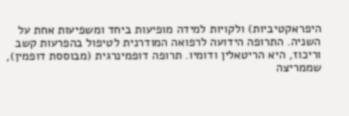היפראקטיביות) ולקויות למידה מופיעות ביחד ומשפיעות אחת על השניה. התרופה הידועה לרפואה המודרנית לטיפול בהפרעות קשב וריכוז, היא הריטאלין ודומיו. תרופה דופמינרגית (מבוססת דופמין), שממריצה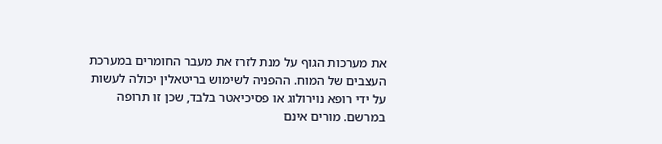את מערכות הגוף על מנת לזרז את מעבר החומרים במערכת העצבים של המוח. ההפניה לשימוש בריטאלין יכולה לעשות על ידי רופא נוירולוג או פסיכיאטר בלבד, שכן זו תרופה במרשם. מורים אינם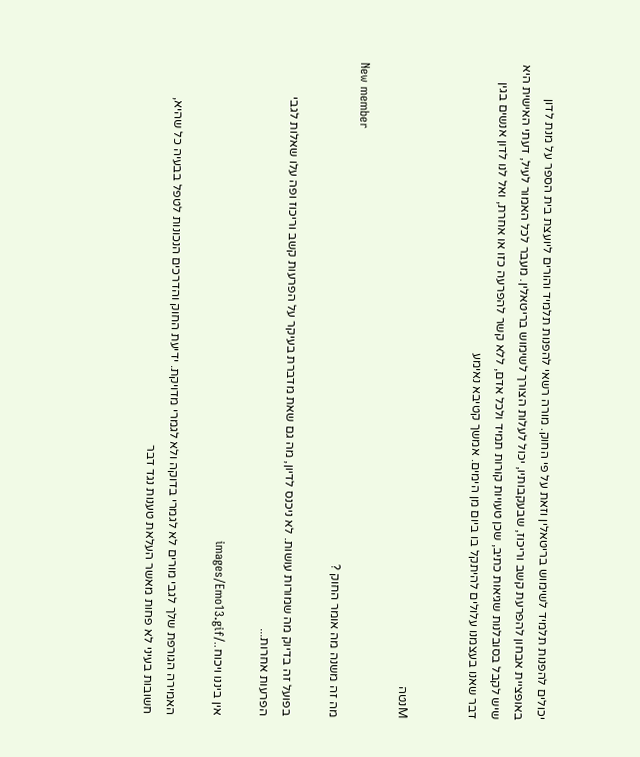יכולים להפנות תלמיד לשימוש בריטאלין וזאת על פי החוק. מורה רשאי להפנות תלמיד והורים ליועצת בית הספר על מנת לדון באופציית אבחון להפרעת קשב וריכוז, שבעקבותיו, יכול לעלות הצורך לשימוש בריטאלין. מעבר לכל האמור לעיל, דעתי האישית היא שיש לקבל בסובלנות שגיאות כתיב, שכן טעויות קורות תמיד ולכל אדם, ללא קשר להפרעה כזו או אחרת, ואל לנו לדון אנשים בגין דבר שאנו בעצמנו עלולים להיתקל בו ביום מן הימים. אמשך קטיבא נאימע


Mנטה

New member
מה זה משנה מה אומר החוק ?

בפועל זה בדיוק מה שמורות עושות. לא ניכנס לדיון, מה גם שאת מדברת בעיקר על הפרעות קשב וריכוז ופה עלו שאלות לגבי הפרעות אחרות...

אין ביננו ויכוח../images/Emo13.gif

האמירה הגורפת שלך לגבי מורים לא לגמרי בדוקה ולא לגמרי מדויקת. ידיעת החוק והדרכים הנכונות לטפל בבעיה כל שהיא, חשובות בעיני לא פחות מאשר העלאת טענות נגד דבר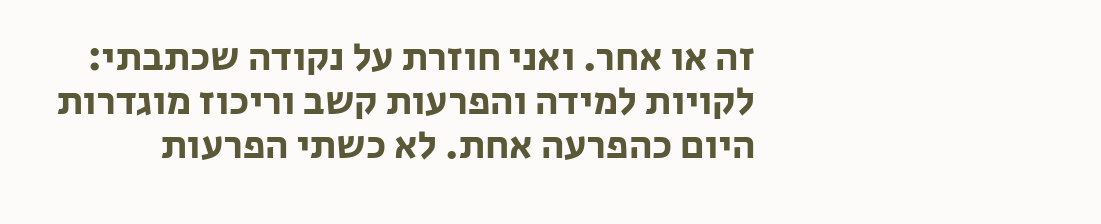זה או אחר. ואני חוזרת על נקודה שכתבתי: לקויות למידה והפרעות קשב וריכוז מוגדרות היום כהפרעה אחת. לא כשתי הפרעות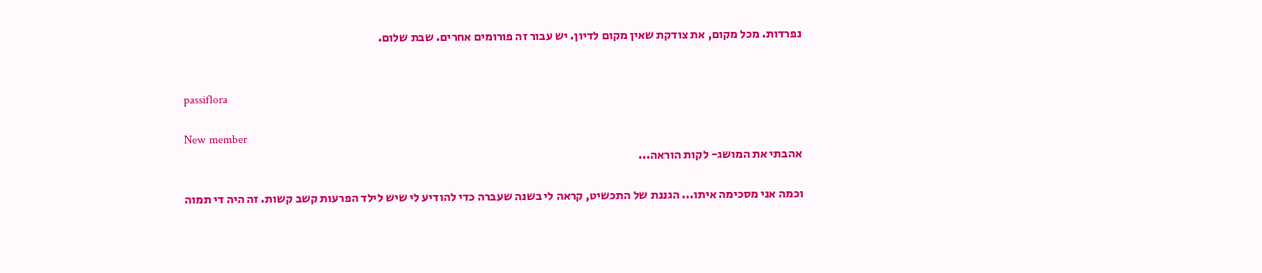נפרדות. מכל מקום, את צודקת שאין מקום לדיון. יש עבור זה פורומים אחרים. שבת שלום.


passiflora

New member
אהבתי את המושג- לקות הוראה...

וכמה אני מסכימה איתו... הגננת של התכשיט, קראה לי בשנה שעברה כדי להודיע לי שיש לילד הפרעות קשב קשות. זה היה די תמוה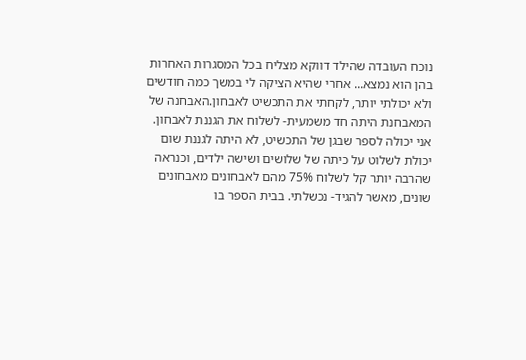נוכח העובדה שהילד דווקא מצליח בכל המסגרות האחרות בהן הוא נמצא... אחרי שהיא הציקה לי במשך כמה חודשים ולא יכולתי יותר, לקחתי את התכשיט לאבחון.האבחנה של המאבחנת היתה חד משמעית- לשלוח את הגננת לאבחון. אני יכולה לספר שבגן של התכשיט, לא היתה לגננת שום יכולת לשלוט על כיתה של שלושים ושישה ילדים, וכנראה שהרבה יותר קל לשלוח 75% מהם לאבחונים מאבחונים שונים, מאשר להגיד- נכשלתי. בבית הספר בו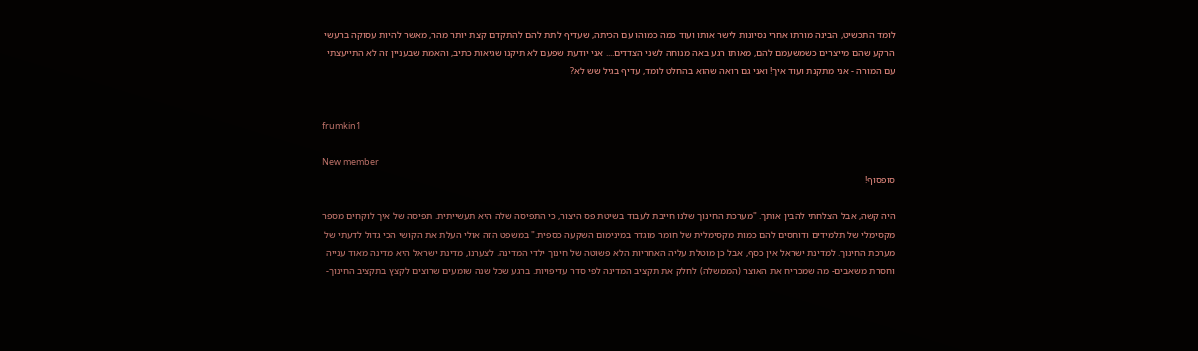לומד התכשיט, הבינה מורתו אחרי נסיונות לישר אותו ועוד כמה כמוהו עם הכיתה, שעדיף לתת להם להתקדם קצת יותר מהר, מאשר להיות עסוקה ברעשי הרקע שהם מייצרים כשמשעמם להם, מאותו רגע באה מנוחה לשני הצדדים.... אני יודעת שפעם לא תיקנו שגיאות כתיב, והאמת שבעניין זה לא התייעצתי עם המורה - אני מתקנת ועוד איך! ואני גם רואה שהוא בהחלט לומד, עדיף בגיל שש לא?


frumkin1

New member
סופסוף!

היה קשה, אבל הצלחתי להבין אותך. "מערכת החינוך שלנו חייבת לעבוד בשיטת פס היצור, כי התפיסה שלה היא תעשייתית. תפיסה של איך לוקחים מספר מקסימלי של תלמידים ודוחסים להם כמות מקסימלית של חומר מוגדר במינימום השקעה כספית." במשפט הזה אולי העלת את הקושי הכי גדול לדעתי של מערכת החינוך. למדינת ישראל אין כסף, אבל כן מוטלת עליה האחריות הלא פשוטה של חינוך ילדי המדינה. לצערנו, מדינת ישראל היא מדינה מאוד ענייה וחסרת משאבים- מה שמכריח את האוצר (הממשלה) לחלק את תקציב המדינה לפי סדר עדיפויות. ברגע שכל שנה שומעים שרוצים לקצץ בתקציב החינוך-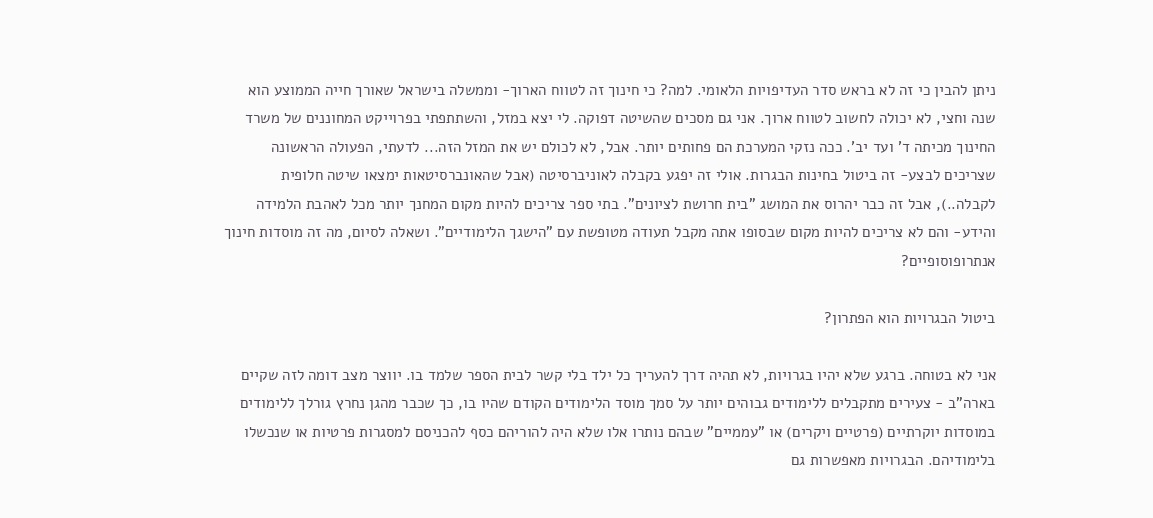ניתן להבין כי זה לא בראש סדר העדיפויות הלאומי. למה? כי חינוך זה לטווח הארוך- וממשלה בישראל שאורך חייה הממוצע הוא שנה וחצי, לא יכולה לחשוב לטווח ארוך. אני גם מסכים שהשיטה דפוקה. לי יצא במזל, והשתתפתי בפרוייקט המחוננים של משרד החינוך מכיתה ד' ועד יב'. ככה נזקי המערכת הם פחותים יותר. אבל, לא לכולם יש את המזל הזה... לדעתי, הפעולה הראשונה שצריכים לבצע- זה ביטול בחינות הבגרות. אולי זה יפגע בקבלה לאוניברסיטה (אבל שהאונברסיטאות ימצאו שיטה חלופית לקבלה..), אבל זה כבר יהרוס את המושג "בית חרושת לציונים". בתי ספר צריכים להיות מקום המחנך יותר מכל לאהבת הלמידה והידע- והם לא צריכים להיות מקום שבסופו אתה מקבל תעודה מטופשת עם "הישגך הלימודיים". ושאלה לסיום, מה זה מוסדות חינוך אנתרופוסופיים?

ביטול הבגרויות הוא הפתרון?

אני לא בטוחה. ברגע שלא יהיו בגרויות, לא תהיה דרך להעריך כל ילד בלי קשר לבית הספר שלמד בו. יווצר מצב דומה לזה שקיים בארה"ב - צעירים מתקבלים ללימודים גבוהים יותר על סמך מוסד הלימודים הקודם שהיו בו, כך שכבר מהגן נחרץ גורלך ללימודים במוסדות יוקרתיים (פרטיים ויקרים) או "עממיים" שבהם נותרו אלו שלא היה להוריהם כסף להכניסם למסגרות פרטיות או שנכשלו בלימודיהם. הבגרויות מאפשרות גם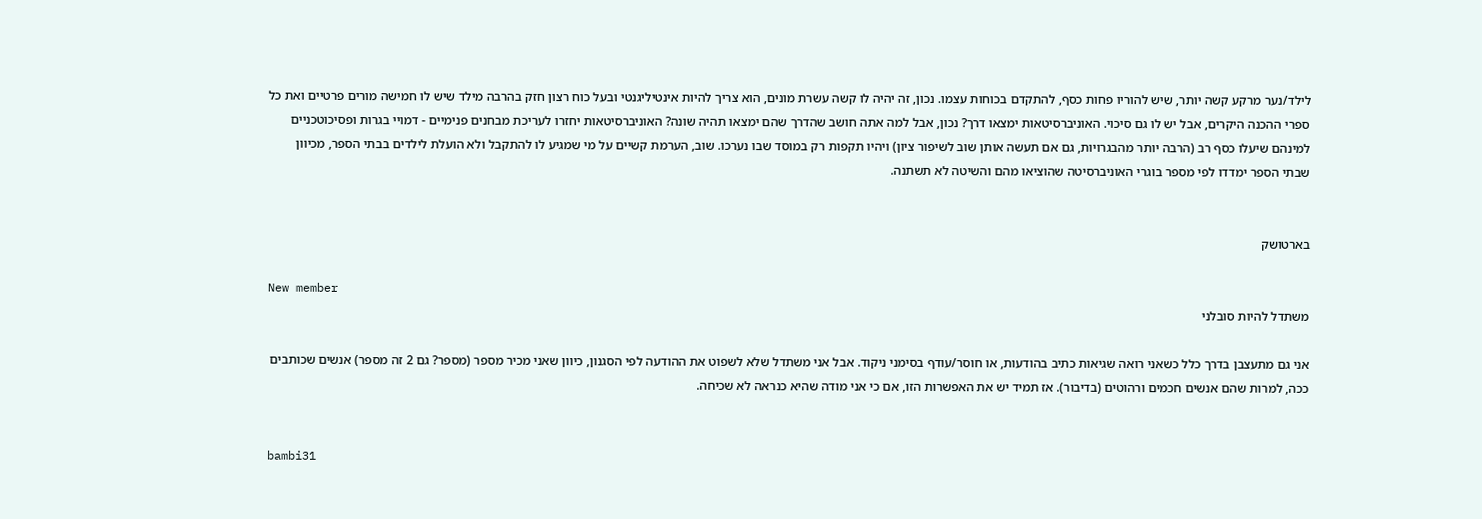לילד/נער מרקע קשה יותר, שיש להוריו פחות כסף, להתקדם בכוחות עצמו. נכון, זה יהיה לו קשה עשרת מונים, הוא צריך להיות אינטיליגנטי ובעל כוח רצון חזק בהרבה מילד שיש לו חמישה מורים פרטיים ואת כל ספרי ההכנה היקרים, אבל יש לו גם סיכוי. האוניברסיטאות ימצאו דרך? נכון, אבל למה אתה חושב שהדרך שהם ימצאו תהיה שונה? האוניברסיטאות יחזרו לעריכת מבחנים פנימיים - דמויי בגרות ופסיכוטכניים למינהם שיעלו כסף רב (הרבה יותר מהבגרויות, גם אם תעשה אותן שוב לשיפור ציון) ויהיו תקפות רק במוסד שבו נערכו. שוב, הערמת קשיים על מי שמגיע לו להתקבל ולא הועלת לילדים בבתי הספר, מכיוון שבתי הספר ימדדו לפי מספר בוגרי האוניברסיטה שהוציאו מהם והשיטה לא תשתנה.


בארטושק

New member
משתדל להיות סובלני

אני גם מתעצבן בדרך כלל כשאני רואה שגיאות כתיב בהודעות, או חוסר/עודף בסימני ניקוד. אבל אני משתדל שלא לשפוט את ההודעה לפי הסגנון, כיוון שאני מכיר מספר (מספר? גם 2 זה מספר) אנשים שכותבים ככה, למרות שהם אנשים חכמים ורהוטים (בדיבור). אז תמיד יש את האפשרות הזו, אם כי אני מודה שהיא כנראה לא שכיחה.


bambi31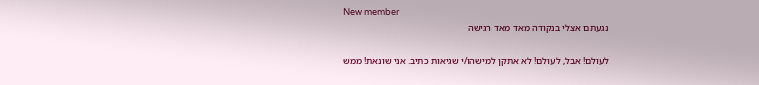New member
נגעתם אצלי בנקודה מאד מאד רגישה

לעולם! אבל, לעולם! לא אתקן למישהו/י שגיאות כתיב. אני שונאת! ממש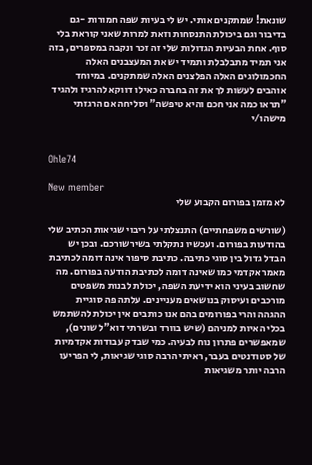שונאת! שמתקנים אותי. יש לי בעיות שפה חמורות -גם בדיבור וגם ביכולת התנסחות וזאת למרות שאני קוראת בלי סוף. אחת הבעיות הגדולות שלי זה זכר ונקבה במספרים, בזה אני תמיד מתבלבלת ותמיד יש את המעצבנים האלה החכמולוגים האלה הפלצנים האלה שמתקנים. במיוחד אוהבים לעשות לך את זה בחברה כאילו דווקא להרגיז ולהגיד "תראו כמה אני חכם והיא טיפשה" וסליחה אם הרגזתי מישהו/י


Ohle74

New member
לא מזמן בפורום הקבוע שלי

(שורשים משפחתיים) התנצלתי על ריבוי שגיאות הכתיב שלי בהודעות בפורום. ועכשיו נתקלתי בשירשורכם. ובכן יש הבדל גדול בין סוגי כתיבה. כתיבת סיפור אינה דומה לכתיבת מאמר אקדמי כמו שאינה דומה לכתיבת הודעה בפורום. מה שחשוב בעיני הוא ידיעת השפה, יכולת לבנות משפטים מורכבים ועיסוק בנושאים מעניינים. עלתה פה סוגיית ההגהה והרי בפורומים בהם אנו כותבים אין יכולת להשתמש בכלי האיות למניהם (שיש בוורד ובשרתי דוא"ל שונים), שמאפשרים פתרון נוח לבעיה. כמי שבדק עבודות אקדמיות של סטודנטים בעבר, ראיתי הרבה סוגי שגיאות, לי הפריעו הרבה יותר משגיאות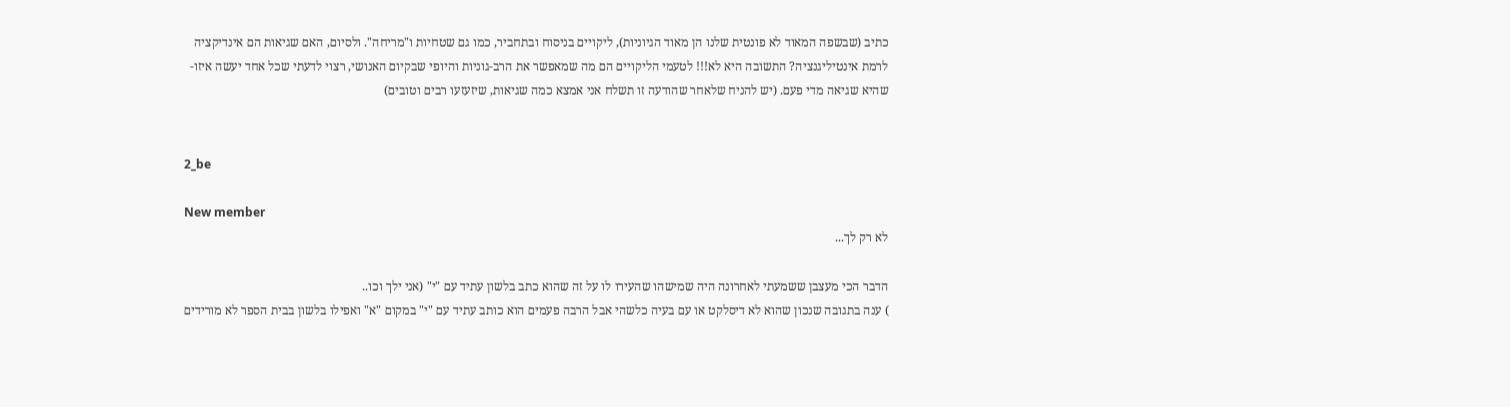כתיב (שבשפה המאוד לא פונטית שלנו הן מאוד הגיוניות), ליקויים בניסוח ובתחביר, כמו גם שטחיות ו"מריחה". ולסיום, האם שגיאות הם אינדיקציה לרמת אינטיליגנציה? התשובה היא לא!!! לטעמי הליקויים הם מה שמאפשר את הרב-גוניות והיופי שבקיום האנושי, רצוי לדעתי שכל אחד יעשה איזו-שהיא שגיאה מדי פעם. (יש להניח שלאחר שהודעה זו תשלח אני אמצא כמה שגיאות, שיזעזעו רבים וטובים)


2_be

New member
לא רק לך...

הדבר הכי מעצבן ששמעתי לאחרונה היה שמישהו שהעירו לו על זה שהוא כתב בלשון עתיד עם "י" (אני ילך וכו..
) ענה בתגובה שנכון שהוא לא דיסלקט או עם בעיה כלשהי אבל הרבה פעמים הוא כותב עתיד עם "י" במקום "א" ואפילו בלשון בבית הספר לא מורידים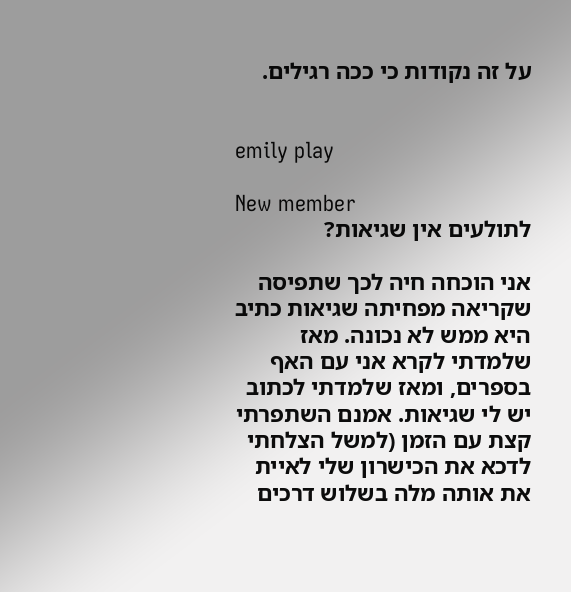על זה נקודות כי ככה רגילים.


emily play

New member
לתולעים אין שגיאות?

אני הוכחה חיה לכך שתפיסה שקריאה מפחיתה שגיאות כתיב היא ממש לא נכונה. מאז שלמדתי לקרא אני עם האף בספרים, ומאז שלמדתי לכתוב יש לי שגיאות. אמנם השתפרתי קצת עם הזמן (למשל הצלחתי לדכא את הכישרון שלי לאיית את אותה מלה בשלוש דרכים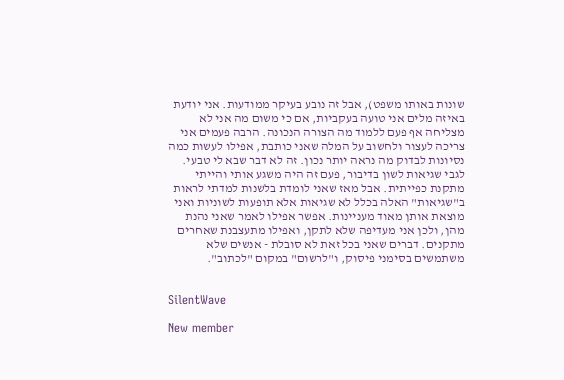שונות באותו משפט), אבל זה נובע בעיקר ממודעות. אני יודעת באיזה מלים אני טועה בעקביות, אם כי משום מה אני לא מצליחה אף פעם ללמוד מה הצורה הנכונה. הרבה פעמים אני צריכה לעצור ולחשוב על המלה שאני כותבת, אפילו לעשות כמה נסיונות לבדוק מה נראה יותר נכון. זה לא דבר שבא לי טבעי. לגבי שגיאות לשון בדיבור, פעם זה היה משגע אותי והייתי מתקנת כפייתית. אבל מאז שאני לומדת בלשנות למדתי לראות ב"שגיאות" האלה בכלל לא שגיאות אלא תופעות לשוניות ואני מוצאת אותן מאוד מעניינות. אפשר אפילו לאמר שאני נהנת מהן, ולכן אני מעדיפה שלא לתקן, ואפילו מתעצבנת שאחרים מתקנים. דברים שאני בכל זאת לא סובלת - אנשים שלא משתמשים בסימני פיסוק, ו"לרשום" במקום "לכתוב".


SilentWave

New member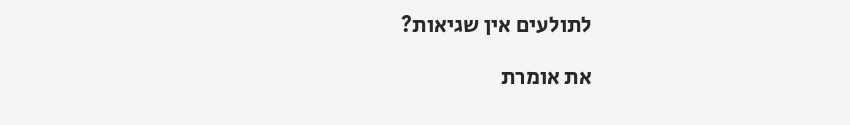לתולעים אין שגיאות?

את אומרת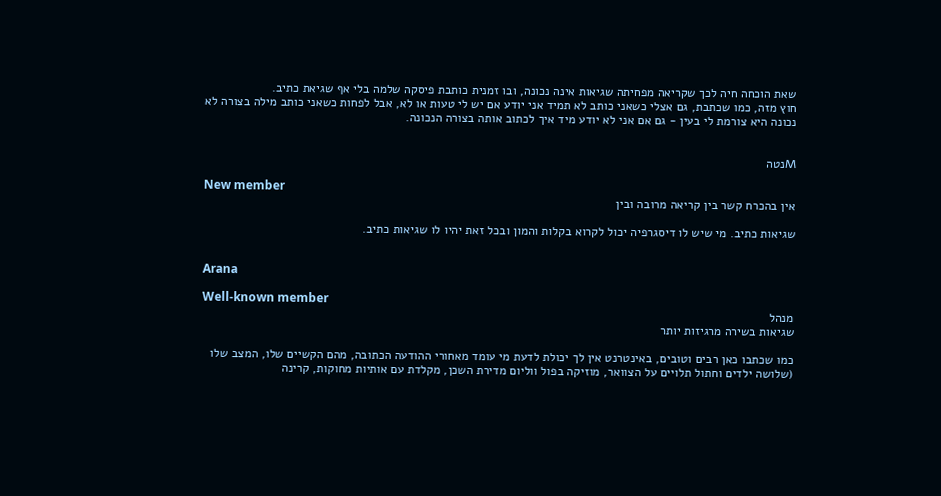שאת הוכחה חיה לכך שקריאה מפחיתה שגיאות אינה נכונה, ובו זמנית כותבת פיסקה שלמה בלי אף שגיאת כתיב.
חוץ מזה, כמו שכתבת, גם אצלי כשאני כותב לא תמיד אני יודע אם יש לי טעות או לא, אבל לפחות כשאני כותב מילה בצורה לא נכונה היא צורמת לי בעין - גם אם אני לא יודע מיד איך לכתוב אותה בצורה הנכונה.


Mנטה

New member
אין בהכרח קשר בין קריאה מרובה ובין

שגיאות כתיב. מי שיש לו דיסגרפיה יכול לקרוא בקלות והמון ובכל זאת יהיו לו שגיאות כתיב.


Arana

Well-known member
מנהל
שגיאות בשירה מרגיזות יותר

כמו שכתבו כאן רבים וטובים, באינטרנט אין לך יכולת לדעת מי עומד מאחורי ההודעה הכתובה, מהם הקשיים שלו, המצב שלו (שלושה ילדים וחתול תלויים על הצוואר, מוזיקה בפול ווליום מדירת השכן, מקלדת עם אותיות מחוקות, קרינה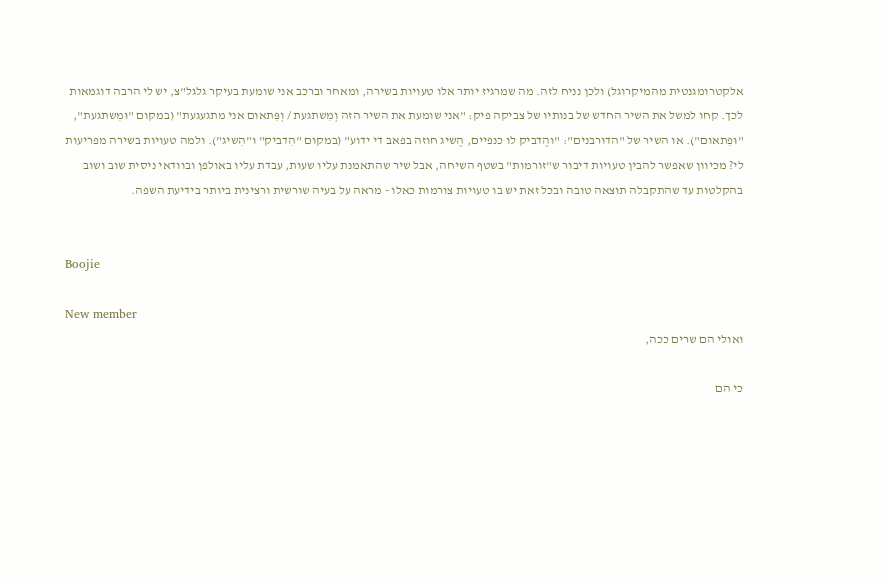אלקטרומגנטית מהמיקרוגל) ולכן נניח לזה. מה שמרגיז יותר אלו טעויות בשירה, ומאחר וברכב אני שומעת בעיקר גלגל"צ, יש לי הרבה דוגמאות לכך. קחו למשל את השיר החדש של בנותיו של צביקה פיק: "אני שומעת את השיר הזה וְמִשתגעת / וְפִּתאום אני מתגעגעת" (במקום "וּמִשתגעת", "וּפִתאום"). או השיר של "הדורבנים": "והֶדביק לו כנפיים, הֶשיג חוזה בפאב די ידוע" (במקום "הִדביק" ו"הִשיג"). ולמה טעויות בשירה מפריעות לי? מכיוון שאפשר להבין טעויות דיבור ש"זורמות" בשטף השיחה, אבל שיר שהתאמנת עליו שעות, עבדת עליו באולפן ובוודאי ניסית שוב ושוב בהקלטות עד שהתקבלה תוצאה טובה ובכל זאת יש בו טעויות צורמות כאלו - מראה על בעיה שורשית ורצינית ביותר בידיעת השפה.


Boojie

New member
ואולי הם שרים ככה,

כי הם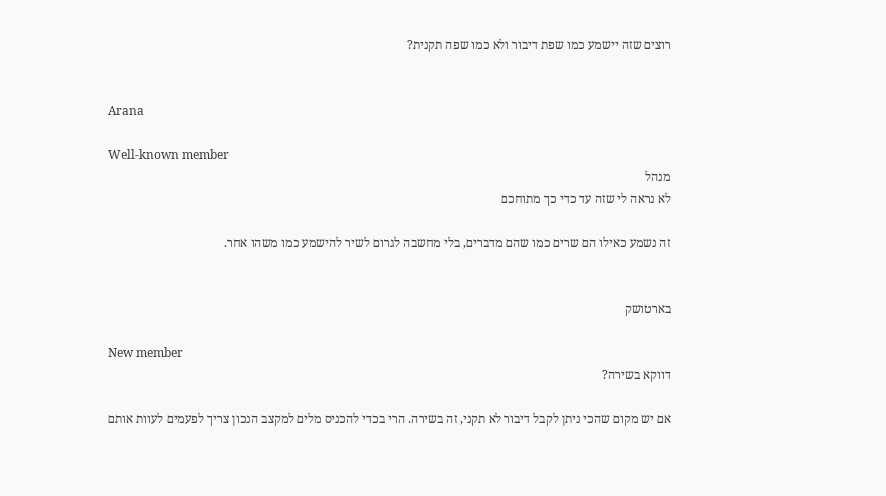רוצים שזה יישמע כמו שפת דיבור ולא כמו שפה תקנית?


Arana

Well-known member
מנהל
לא נראה לי שזה עד כדי כך מתוחכם

זה נשמע כאילו הם שרים כמו שהם מדברים, בלי מחשבה לגרום לשיר להישמע כמו משהו אחר.


בארטושק

New member
דווקא בשירה?

אם יש מקום שהכי ניתן לקבל דיבור לא תקני, זה בשירה. הרי בכדי להכניס מלים למקצב הנכון צריך לפעמים לעוות אותם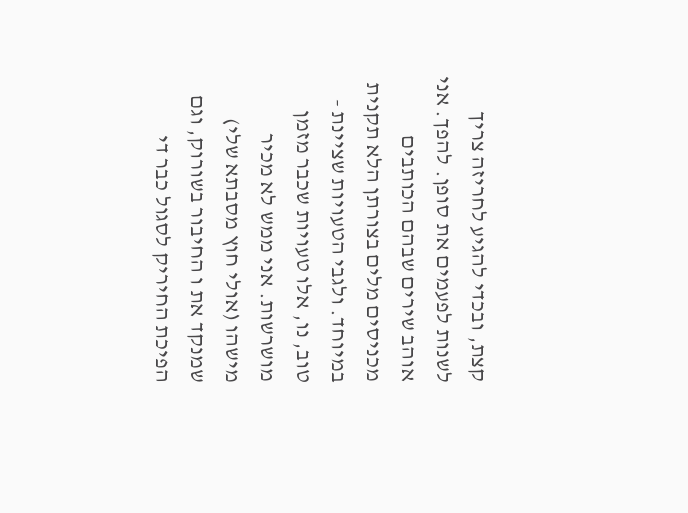קצת, ובכדי להגיע לחריזה צריך לשנות לפעמים את סופן. להפך. אני אוהב שירים שבהם הכותבים מכניסים מלים בצורתן הלא תקנית במיוחד. ולגבי הטעויות שציינת - טוב, נו, אלו טעויות שכבר מזמן מושרשות. אני ממש לא מכיר מישהו (אולי חוץ מסבתא שלי) שמנקד את ו החיבור בשורוק, וגם הפיכת החיריק לסגול כבר די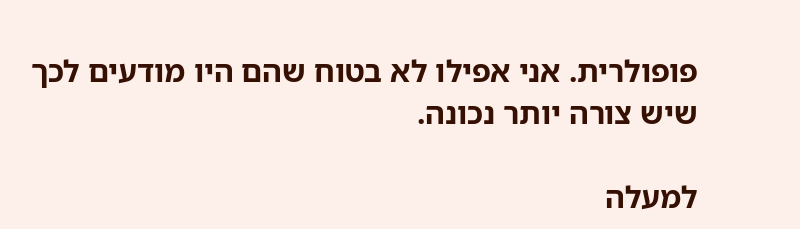פופולרית. אני אפילו לא בטוח שהם היו מודעים לכך שיש צורה יותר נכונה.

למעלה